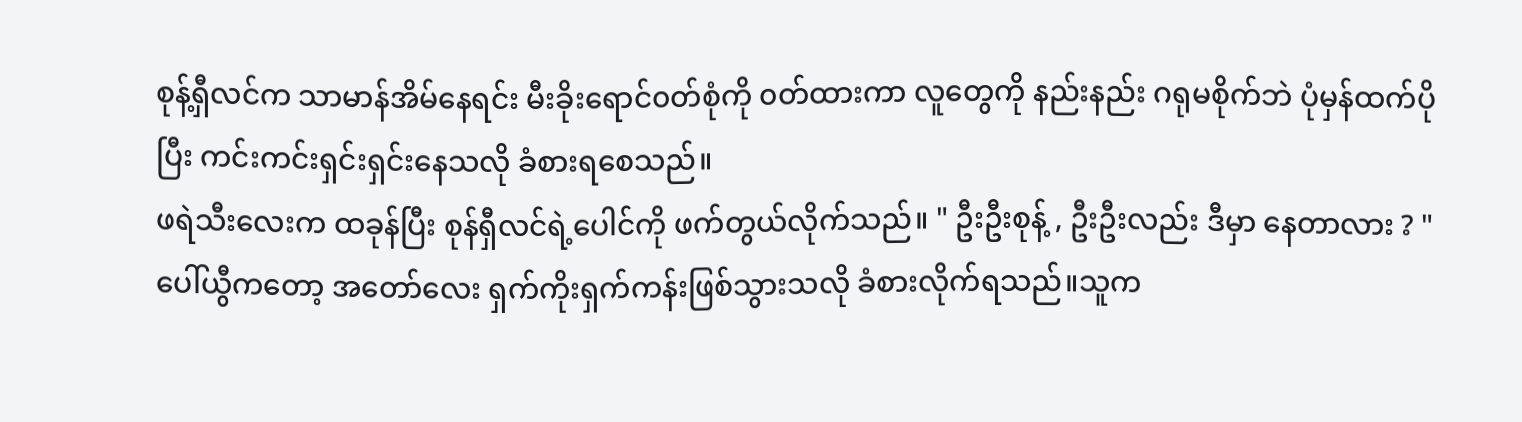စုန့်ရှီလင်က သာမာန်အိမ်နေရင်း မီးခိုးရောင်၀တ်စုံကို ၀တ်ထားကာ လူတွေကို နည်းနည်း ဂရုမစိုက်ဘဲ ပုံမှန်ထက်ပိုပြီး ကင်းကင်းရှင်းရှင်းနေသလို ခံစားရစေသည်။
ဖရဲသီးလေးက ထခုန်ပြီး စုန်ရှီလင်ရဲ့ပေါင်ကို ဖက်တွယ်လိုက်သည်။ " ဦးဦးစုန့် , ဦးဦးလည်း ဒီမှာ နေတာလား ? "
ပေါ်ယွီကတော့ အတော်လေး ရှက်ကိုးရှက်ကန်းဖြစ်သွားသလို ခံစားလိုက်ရသည်။သူက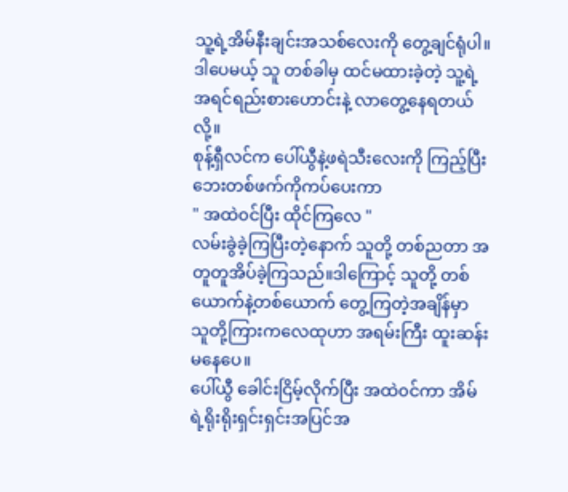သူ့ရဲ့အိမ်နီးချင်းအသစ်လေးကို တွေ့ချင်ရုံပါ။ဒါပေမယ့် သူ တစ်ခါမှ ထင်မထားခဲ့တဲ့ သူ့ရဲ့အရင်ရည်းစားဟောင်းနဲ့ လာတွေ့နေရတယ်လို့။
စုန့်ရှီလင်က ပေါ်ယွီနဲ့ဖရဲသီးလေးကို ကြည့်ပြီး ဘေးတစ်ဖက်ကိုကပ်ပေးကာ
" အထဲ၀င်ပြီး ထိုင်ကြလေ "
လမ်းခွဲခဲ့ကြပြီးတဲ့နောက် သူတို့ တစ်ညတာ အတူတူအိပ်ခဲ့ကြသည်။ဒါကြောင့် သူတို့ တစ်ယောက်နဲ့တစ်ယောက် တွေ့ကြတဲ့အချိန်မှာ သူတို့ကြားကလေထုဟာ အရမ်းကြီး ထူးဆန်းမနေပေ။
ပေါ်ယွီ ခေါင်းငြိမ့်လိုက်ပြီး အထဲ၀င်ကာ အိမ်ရဲ့ရိုးရိုးရှင်းရှင်းအပြင်အ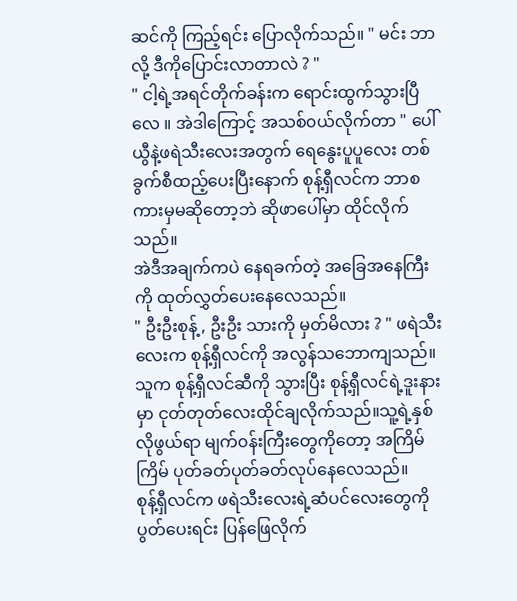ဆင်ကို ကြည့်ရင်း ပြောလိုက်သည်။ " မင်း ဘာလို့ ဒီကိုပြောင်းလာတာလဲ ? "
" ငါ့ရဲ့အရင်တိုက်ခန်းက ရောင်းထွက်သွားပြီလေ ။ အဲဒါကြောင့် အသစ်၀ယ်လိုက်တာ " ပေါ်ယွီနဲ့ဖရဲသီးလေးအတွက် ရေနွေးပူပူလေး တစ်ခွက်စီထည့်ပေးပြီးနောက် စုန့်ရှီလင်က ဘာစကားမှမဆိုတော့ဘဲ ဆိုဖာပေါ်မှာ ထိုင်လိုက်သည်။
အဲဒီအချက်ကပဲ နေရခက်တဲ့ အခြေအနေကြီးကို ထုတ်လွှတ်ပေးနေလေသည်။
" ဦးဦးစုန့် , ဦးဦး သားကို မှတ်မိလား ? " ဖရဲသီးလေးက စုန့်ရှီလင်ကို အလွန်သဘောကျသည်။သူက စုန့်ရှီလင်ဆီကို သွားပြီး စုန့်ရှီလင်ရဲ့ဒူးနားမှာ ငုတ်တုတ်လေးထိုင်ချလိုက်သည်။သူ့ရဲ့နှစ်လိုဖွယ်ရာ မျက်၀န်းကြီးတွေကိုတော့ အကြိမ်ကြိမ် ပုတ်ခတ်ပုတ်ခတ်လုပ်နေလေသည်။
စုန့်ရှီလင်က ဖရဲသီးလေးရဲ့ဆံပင်လေးတွေကို ပွတ်ပေးရင်း ပြန်ဖြေလိုက်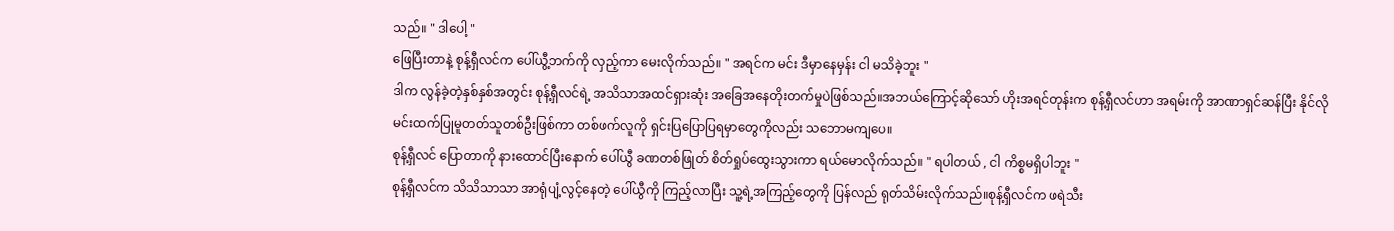သည်။ " ဒါပေါ့ "
ဖြေပြီးတာနဲ့ စုန့်ရှီလင်က ပေါ်ယွီ့ဘက်ကို လှည့်ကာ မေးလိုက်သည်။ " အရင်က မင်း ဒီမှာနေမှန်း ငါ မသိခဲ့ဘူး "
ဒါက လွန်ခဲ့တဲ့နှစ်နှစ်အတွင်း စုန့်ရှီလင်ရဲ့ အသိသာအထင်ရှားဆုံး အခြေအနေတိုးတက်မှုပဲဖြစ်သည်။အဘယ်ကြောင့်ဆိုသော် ဟိုးအရင်တုန်းက စုန့်ရှီလင်ဟာ အရမ်းကို အာဏာရှင်ဆန်ပြီး နိုင်လိုမင်းထက်ပြုမူတတ်သူတစ်ဦးဖြစ်ကာ တစ်ဖက်လူကို ရှင်းပြပြောပြရမှာတွေကိုလည်း သဘောမကျပေ။
စုန့်ရှီလင် ပြောတာကို နားထောင်ပြီးနောက် ပေါ်ယွီ ခဏတစ်ဖြုတ် စိတ်ရှုပ်ထွေးသွားကာ ရယ်မောလိုက်သည်။ " ရပါတယ် , ငါ ကိစ္စမရှိပါဘူး "
စုန့်ရှီလင်က သိသိသာသာ အာရုံပျံ့လွင့်နေတဲ့ ပေါ်ယွီကို ကြည့်လာပြီး သူ့ရဲ့အကြည့်တွေကို ပြန်လည် ရုတ်သိမ်းလိုက်သည်။စုန့်ရှီလင်က ဖရဲသီး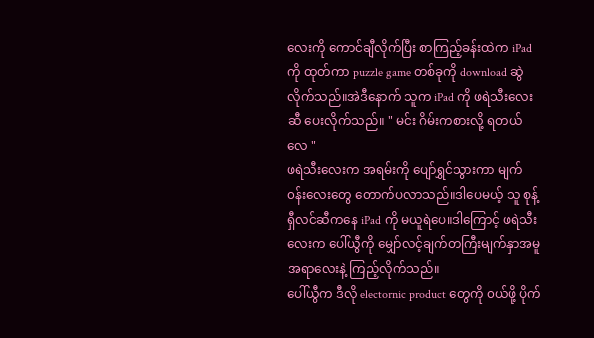လေးကို ကောင်ချီလိုက်ပြီး စာကြည့်ခန်းထဲက iPad ကို ထုတ်ကာ puzzle game တစ်ခုကို download ဆွဲလိုက်သည်။အဲဒီနောက် သူက iPad ကို ဖရဲသီးလေးဆီ ပေးလိုက်သည်။ " မင်း ဂိမ်းကစားလို့ ရတယ်လေ "
ဖရဲသီးလေးက အရမ်းကို ပျော်ရွှင်သွားကာ မျက်၀န်းလေးတွေ တောက်ပလာသည်။ဒါပေမယ့် သူ စုန့်ရှီလင်ဆီကနေ iPad ကို မယူရဲပေ။ဒါကြောင့် ဖရဲသီးလေးက ပေါ်ယွီကို မျှော်လင့်ချက်တကြီးမျက်နှာအမူအရာလေးနဲ့ ကြည့်လိုက်သည်။
ပေါ်ယွီက ဒီလို electornic product တွေကို ၀ယ်ဖို့ ပိုက်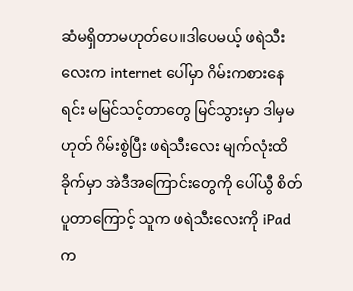ဆံမရှိတာမဟုတ်ပေ။ဒါပေမယ့် ဖရဲသီးလေးက internet ပေါ်မှာ ဂိမ်းကစားနေရင်း မမြင်သင့်တာတွေ မြင်သွားမှာ ဒါမှမဟုတ် ဂိမ်းစွဲပြီး ဖရဲသီးလေး မျက်လုံးထိခိုက်မှာ အဲဒီအကြောင်းတွေကို ပေါ်ယွီ စိတ်ပူတာကြောင့် သူက ဖရဲသီးလေးကို iPad က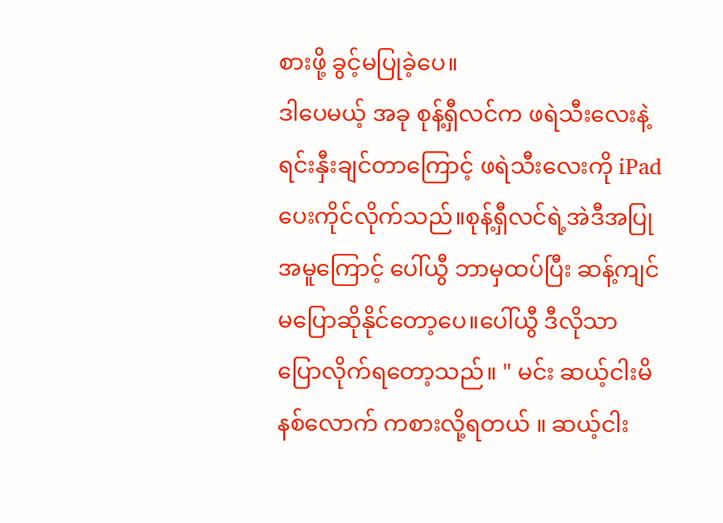စားဖို့ ခွင့်မပြုခဲ့ပေ။
ဒါပေမယ့် အခု စုန့်ရှီလင်က ဖရဲသီးလေးနဲ့ ရင်းနှီးချင်တာကြောင့် ဖရဲသီးလေးကို iPad ပေးကိုင်လိုက်သည်။စုန့်ရှီလင်ရဲ့အဲဒီအပြုအမူကြောင့် ပေါ်ယွီ ဘာမှထပ်ပြီး ဆန့်ကျင်မပြောဆိုနိုင်တော့ပေ။ပေါ်ယွီ ဒီလိုသာ ပြောလိုက်ရတော့သည်။ " မင်း ဆယ့်ငါးမိနစ်လောက် ကစားလို့ရတယ် ။ ဆယ့်ငါး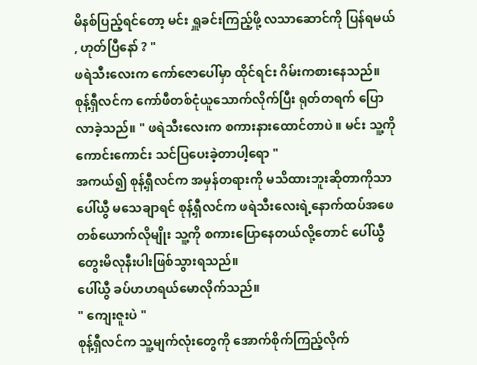မိနစ်ပြည့်ရင်တော့ မင်း ရှူခင်းကြည့်ဖို့ လသာဆောင်ကို ပြန်ရမယ် , ဟုတ်ပြီနော် ? "
ဖရဲသီးလေးက ကော်ဇောပေါ်မှာ ထိုင်ရင်း ဂိမ်းကစားနေသည်။
စုန့်ရှီလင်က ကော်ဖီတစ်ငုံယူသောက်လိုက်ပြီး ရုတ်တရက် ပြောလာခဲ့သည်။ " ဖရဲသီးလေးက စကားနားထောင်တာပဲ ။ မင်း သူ့ကို ကောင်းကောင်း သင်ပြပေးခဲ့တာပါ့ရော "
အကယ်၍ စုန့်ရှီလင်က အမှန်တရားကို မသိထားဘူးဆိုတာကိုသာ ပေါ်ယွီ မသေချာရင် စုန့်ရှီလင်က ဖရဲသီးလေးရဲ့နောက်ထပ်အဖေတစ်ယောက်လိုမျိုး သူ့ကို စကားပြောနေတယ်လို့တောင် ပေါ်ယွီ တွေးမိလုနီးပါးဖြစ်သွားရသည်။
ပေါ်ယွီ ခပ်ဟဟရယ်မောလိုက်သည်။
" ကျေးဇူးပဲ "
စုန့်ရှီလင်က သူ့မျက်လုံးတွေကို အောက်စိုက်ကြည့်လိုက်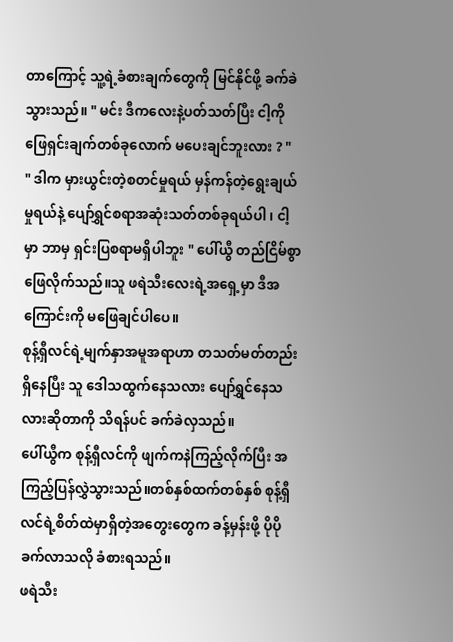တာကြောင့် သူ့ရဲ့ခံစားချက်တွေကို မြင်နိုင်ဖို့ ခက်ခဲသွားသည်။ " မင်း ဒီကလေးနဲ့ပတ်သတ်ပြီး ငါ့ကို ဖြေရှင်းချက်တစ်ခုလောက် မပေးချင်ဘူးလား ? "
" ဒါက မှားယွင်းတဲ့စတင်မှုရယ် မှန်ကန်တဲ့ရွေးချယ်မှုရယ်နဲ့ ပျော်ရွှင်စရာအဆုံးသတ်တစ်ခုရယ်ပါ ၊ ငါ့မှာ ဘာမှ ရှင်းပြစရာမရှိပါဘူး " ပေါ်ယွီ တည်ငြိမ်စွာ ဖြေလိုက်သည်။သူ ဖရဲသီးလေးရဲ့အရှေ့မှာ ဒီအကြောင်းကို မဖြေချင်ပါပေ။
စုန့်ရှီလင်ရဲ့မျက်နှာအမူအရာဟာ တသတ်မတ်တည်းရှိနေပြီး သူ ဒေါသထွက်နေသလား ပျော်ရွှင်နေသလားဆိုတာကို သိရန်ပင် ခက်ခဲလှသည်။
ပေါ်ယွီက စုန့်ရှီလင်ကို ဖျက်ကနဲကြည့်လိုက်ပြီး အကြည့်ပြန်လွှဲသွားသည်။တစ်နှစ်ထက်တစ်နှစ် စုန့်ရှီလင်ရဲ့စိတ်ထဲမှာရှိတဲ့အတွေးတွေက ခန့်မှန်းဖို့ ပိုပိုခက်လာသလို ခံစားရသည်။
ဖရဲသီး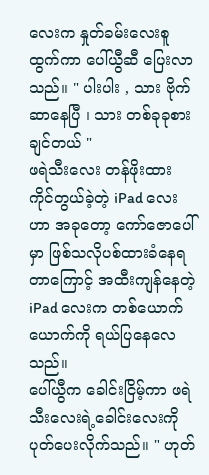လေးက နှုတ်ခမ်းလေးစူထွက်ကာ ပေါ်ယွီဆီ ပြေးလာသည်။ " ပါးပါး , သား ဗိုက်ဆာနေပြီ ၊ သား တစ်ခုခုစားချင်တယ် "
ဖရဲသီးလေး တန်ဖိုးထားကိုင်တွယ်ခဲ့တဲ့ iPad လေးဟာ အခုတော့ ကော်ဇောပေါ်မှာ ဖြစ်သလိုပစ်ထားခံနေရတာကြောင့် အထီးကျန်နေတဲ့ iPad လေးက တစ်ယောက်ယောက်ကို ရယ်ပြနေလေသည်။
ပေါ်ယွီက ခေါင်းငြိမ့်ကာ ဖရဲသီးလေးရဲ့ခေါင်းလေးကို ပုတ်ပေးလိုက်သည်။ " ဟုတ်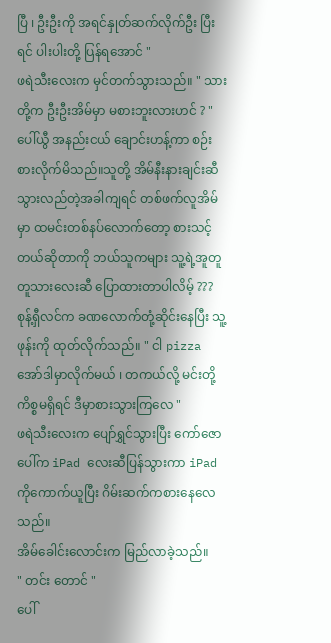ပြီ ၊ ဦးဦးကို အရင်နှုတ်ဆက်လိုက်ဦး ပြီးရင် ပါးပါးတို့ ပြန်ရအောင် "
ဖရဲသီးလေးက မှင်တက်သွားသည်။ " သားတို့က ဦးဦးအိမ်မှာ မစားဘူးလားဟင် ? "
ပေါ်ယွီ အနည်းငယ် ချောင်းဟန့်ကာ စဉ်းစားလိုက်မိသည်။သူတို့ အိမ်နီးနားချင်းဆီသွားလည်တဲ့အခါကျရင် တစ်ဖက်လူအိမ်မှာ ထမင်းတစ်နပ်လောက်တော့ စားသင့်တယ်ဆိုတာကို ဘယ်သူကများ သူ့ရဲ့အူတူတူသားလေးဆီ ပြောထားတာပါလိမ့် ???
စုန့်ရှီလင်က ခဏလောက်တုံ့ဆိုင်းနေပြီး သူ့ဖုန်းကို ထုတ်လိုက်သည်။ " ငါ pizza အော်ဒါမှာလိုက်မယ် ၊ တကယ်လို့ မင်းတို့ကိစ္စမရှိရင် ဒီမှာစားသွားကြလေ "
ဖရဲသီးလေးက ပျော်ရွှင်သွားပြီး ကော်ဇောပေါ်က iPad လေးဆီပြန်သွားကာ iPad ကိုကောက်ယူပြီး ဂိမ်းဆက်ကစားနေလေသည်။
အိမ်ခေါင်းလောင်းက မြည်လာခဲ့သည်။
" တင်း တောင် "
ပေါ်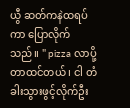ယွီ ဆတ်ကနဲထရပ်ကာ ပြောလိုက်သည်။ " pizza လာပို့တာထင်တယ် ၊ ငါ တံခါးသွားဖွင့်လိုက်ဦး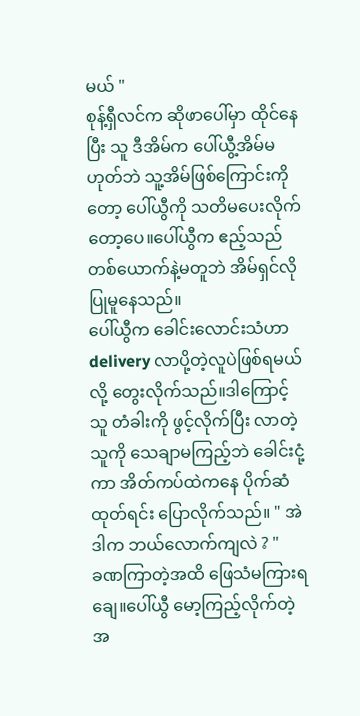မယ် "
စုန့်ရှီလင်က ဆိုဖာပေါ်မှာ ထိုင်နေပြီး သူ ဒီအိမ်က ပေါ်ယွီ့အိမ်မဟုတ်ဘဲ သူ့အိမ်ဖြစ်ကြောင်းကိုတော့ ပေါ်ယွီကို သတိမပေးလိုက်တော့ပေ။ပေါ်ယွီက ဧည့်သည်တစ်ယောက်နဲ့မတူဘဲ အိမ်ရှင်လို ပြုမူနေသည်။
ပေါ်ယွီက ခေါင်းလောင်းသံဟာ delivery လာပို့တဲ့လူပဲဖြစ်ရမယ်လို့ တွေးလိုက်သည်။ဒါကြောင့် သူ တံခါးကို ဖွင့်လိုက်ပြီး လာတဲ့သူကို သေချာမကြည့်ဘဲ ခေါင်းငုံ့ကာ အိတ်ကပ်ထဲကနေ ပိုက်ဆံထုတ်ရင်း ပြောလိုက်သည်။ " အဲဒါက ဘယ်လောက်ကျလဲ ? "
ခဏကြာတဲ့အထိ ဖြေသံမကြားရချေ။ပေါ်ယွီ မော့ကြည့်လိုက်တဲ့အ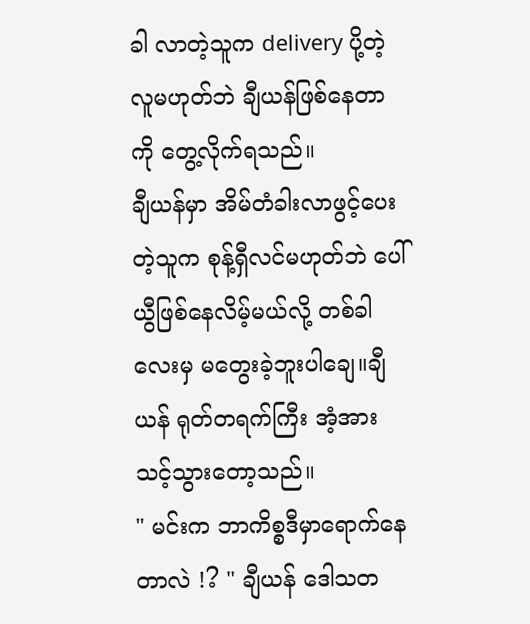ခါ လာတဲ့သူက delivery ပို့တဲ့လူမဟုတ်ဘဲ ချီယန်ဖြစ်နေတာကို တွေ့လိုက်ရသည်။
ချီယန်မှာ အိမ်တံခါးလာဖွင့်ပေးတဲ့သူက စုန့်ရှီလင်မဟုတ်ဘဲ ပေါ်ယွီဖြစ်နေလိမ့်မယ်လို့ တစ်ခါလေးမှ မတွေးခဲ့ဘူးပါချေ။ချီယန် ရုတ်တရက်ကြီး အံ့အားသင့်သွားတော့သည်။
" မင်းက ဘာကိစ္စဒီမှာရောက်နေတာလဲ !? " ချီယန် ဒေါသတ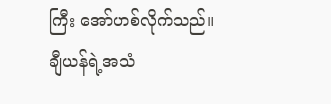ကြီး အော်ဟစ်လိုက်သည်။
ချီယန်ရဲ့အသံ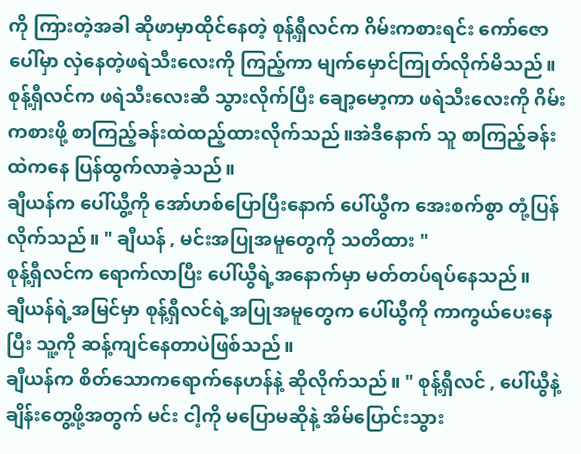ကို ကြားတဲ့အခါ ဆိုဖာမှာထိုင်နေတဲ့ စုန့်ရှီလင်က ဂိမ်းကစားရင်း ကော်ဇောပေါ်မှာ လှဲနေတဲ့ဖရဲသီးလေးကို ကြည့်ကာ မျက်မှောင်ကြုတ်လိုက်မိသည်။
စုန့်ရှီလင်က ဖရဲသီးလေးဆီ သွားလိုက်ပြီး ချော့မော့ကာ ဖရဲသီးလေးကို ဂိမ်းကစားဖို့ စာကြည့်ခန်းထဲထည့်ထားလိုက်သည်။အဲဒီနောက် သူ စာကြည့်ခန်းထဲကနေ ပြန်ထွက်လာခဲ့သည်။
ချီယန်က ပေါ်ယွီ့ကို အော်ဟစ်ပြောပြီးနောက် ပေါ်ယွီက အေးစက်စွာ တုံ့ပြန်လိုက်သည်။ " ချီယန် , မင်းအပြုအမူတွေကို သတိထား "
စုန့်ရှီလင်က ရောက်လာပြီး ပေါ်ယွီရဲ့အနောက်မှာ မတ်တပ်ရပ်နေသည်။
ချီယန်ရဲ့အမြင်မှာ စုန့်ရှီလင်ရဲ့အပြုအမူတွေက ပေါ်ယွီကို ကာကွယ်ပေးနေပြီး သူ့ကို ဆန့်ကျင်နေတာပဲဖြစ်သည်။
ချီယန်က စိတ်သောကရောက်နေဟန်နဲ့ ဆိုလိုက်သည်။ " စုန့်ရှီလင် , ပေါ်ယွီနဲ့ချိန်းတွေ့ဖို့အတွက် မင်း ငါ့ကို မပြောမဆိုနဲ့ အိမ်ပြောင်းသွား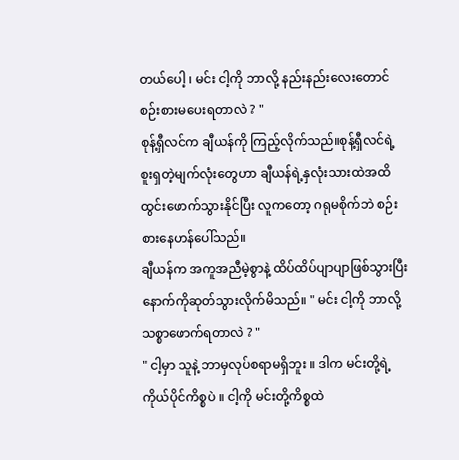တယ်ပေါ့ ၊ မင်း ငါ့ကို ဘာလို့ နည်းနည်းလေးတောင် စဉ်းစားမပေးရတာလဲ ? "
စုန့်ရှီလင်က ချီယန်ကို ကြည့်လိုက်သည်။စုန့်ရှီလင်ရဲ့ စူးရှတဲ့မျက်လုံးတွေဟာ ချီယန်ရဲ့နှလုံးသားထဲအထိ ထွင်းဖောက်သွားနိုင်ပြီး လူကတော့ ဂရုမစိုက်ဘဲ စဉ်းစားနေဟန်ပေါ်သည်။
ချီယန်က အကူအညီမဲ့စွာနဲ့ ထိပ်ထိပ်ပျာပျာဖြစ်သွားပြီး နောက်ကိုဆုတ်သွားလိုက်မိသည်။ " မင်း ငါ့ကို ဘာလို့သစ္စာဖောက်ရတာလဲ ? "
" ငါ့မှာ သူနဲ့ ဘာမှလုပ်စရာမရှိဘူး ။ ဒါက မင်းတို့ရဲ့ကိုယ်ပိုင်ကိစ္စပဲ ။ ငါ့ကို မင်းတို့ကိစ္စထဲ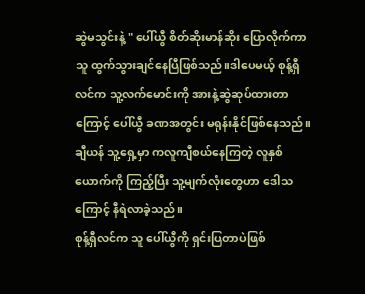ဆွဲမသွင်းနဲ့ " ပေါ်ယွီ စိတ်ဆိုးမာန်ဆိုး ပြောလိုက်ကာ သူ ထွက်သွားချင်နေပြီဖြစ်သည်။ဒါပေမယ့် စုန့်ရှီလင်က သူ့လက်မောင်းကို အားနဲ့ဆွဲဆုပ်ထားတာကြောင့် ပေါ်ယွီ ခဏအတွင်း မရုန်းနိုင်ဖြစ်နေသည်။
ချီယန် သူ့ရှေ့မှာ ကလူကျီစယ်နေကြတဲ့ လူနှစ်ယောက်ကို ကြည့်ပြီး သူ့မျက်လုံးတွေဟာ ဒေါသကြောင့် နီရဲလာခဲ့သည်။
စုန့်ရှီလင်က သူ ပေါ်ယွီကို ရှင်းပြတာပဲဖြစ်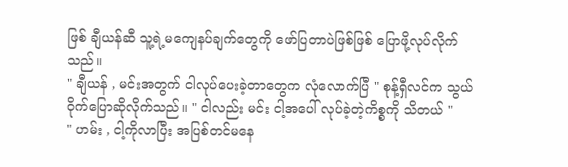ဖြစ် ချီယန်ဆီ သူ့ရဲ့မကျေနပ်ချက်တွေကို ဖော်ပြတာပဲဖြစ်ဖြစ် ပြောဖို့လုပ်လိုက်သည်။
" ချီယန် , မင်းအတွက် ငါလုပ်ပေးခဲ့တာတွေက လုံလောက်ပြီ " စုန့်ရှီလင်က သွယ်ဝိုက်ပြောဆိုလိုက်သည်။ " ငါလည်း မင်း ငါ့အပေါ် လုပ်ခဲ့တဲ့ကိစ္စကို သိတယ် "
" ဟမ်း , ငါ့ကိုလာပြီး အပြစ်တင်မနေ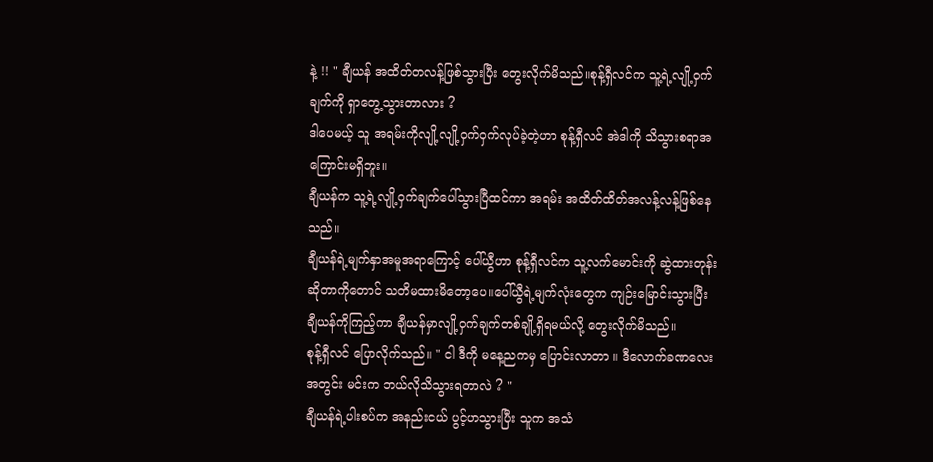နဲ့ !! " ချီယန် အထိတ်တလန့်ဖြစ်သွားပြီး တွေးလိုက်မိသည်။စုန့်ရှီလင်က သူ့ရဲ့လျို့ဝှက်ချက်ကို ရှာတွေ့သွားတာလား ?
ဒါပေမယ့် သူ အရမ်းကိုလျို့လျို့ဝှက်ဝှက်လုပ်ခဲ့တဲ့ဟာ စုန့်ရှီလင် အဲဒါကို သိသွားစရာအကြောင်းမရှိဘူး။
ချီယန်က သူ့ရဲ့လျို့ဝှက်ချက်ပေါ်သွားပြီထင်ကာ အရမ်း အထိတ်ထိတ်အလန့်လန့်ဖြစ်နေသည်။
ချီယန်ရဲ့မျက်နှာအမူအရာကြောင့် ပေါ်ယွီဟာ စုန့်ရှီလင်က သူ့လက်မောင်းကို ဆွဲထားတုန်းဆိုတာကိုတောင် သတိမထားမိတော့ပေ။ပေါ်ယွီရဲ့မျက်လုံးတွေက ကျဉ်းမြောင်းသွားပြီး ချီယန်ကိုကြည့်ကာ ချီယန်မှာလျို့ဝှက်ချက်တစ်ချို့ရှိရမယ်လို့ တွေးလိုက်မိသည်။
စုန့်ရှီလင် ပြောလိုက်သည်။ " ငါ ဒီကို မနေ့ညကမှ ပြောင်းလာတာ ။ ဒီလောက်ခဏလေးအတွင်း မင်းက ဘယ်လိုသိသွားရတာလဲ ? "
ချီယန်ရဲ့ပါးစပ်က အနည်းငယ် ပွင့်ဟသွားပြီး သူက အသံ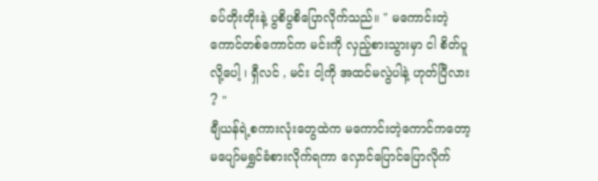ခပ်တိုးတိုးနဲ့ ပွစိပွစိပြောလိုက်သည်။ " မကောင်းတဲ့ကောင်တစ်ကောင်က မင်းကို လှည့်စားသွားမှာ ငါ စိတ်ပူလို့ပေါ့ ၊ ရှီလင် , မင်း ငါ့ကို အထင်မလွဲပါနဲ့ ဟုတ်ပြီလား ? "
ချီယန်ရဲ့စကားလုံးတွေထဲက မကောင်းတဲ့ကောင်ကတော့ မပျော်မရွှင်ခံစားလိုက်ရကာ လှောင်ပြောင်ပြောလိုက်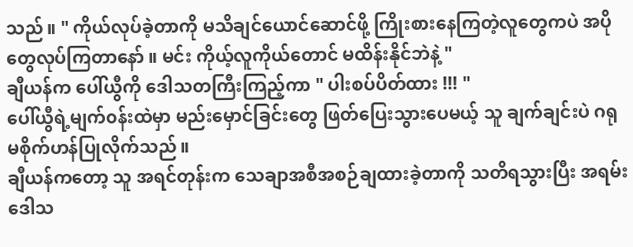သည်။ " ကိုယ်လုပ်ခဲ့တာကို မသိချင်ယောင်ဆောင်ဖို့ ကြိုးစားနေကြတဲ့လူတွေကပဲ အပိုတွေလုပ်ကြတာနော် ။ မင်း ကိုယ့်လူကိုယ်တောင် မထိန်းနိုင်ဘဲနဲ့ "
ချီယန်က ပေါ်ယွီကို ဒေါသတကြီးကြည့်ကာ " ပါးစပ်ပိတ်ထား !!! "
ပေါ်ယွီရဲ့မျက်၀န်းထဲမှာ မည်းမှောင်ခြင်းတွေ ဖြတ်ပြေးသွားပေမယ့် သူ ချက်ချင်းပဲ ဂရုမစိုက်ဟန်ပြုလိုက်သည်။
ချီယန်ကတော့ သူ အရင်တုန်းက သေချာအစီအစဉ်ချထားခဲ့တာကို သတိရသွားပြီး အရမ်းဒေါသ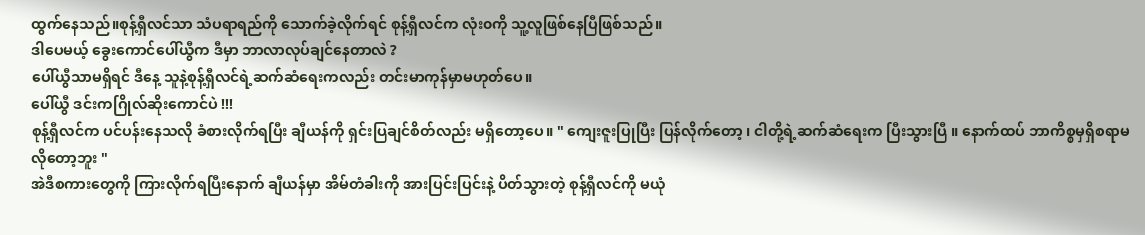ထွက်နေသည်။စုန့်ရှီလင်သာ သံပရာရည်ကို သောက်ခဲ့လိုက်ရင် စုန့်ရှီလင်က လုံး၀ကို သူ့လူဖြစ်နေပြီဖြစ်သည်။
ဒါပေမယ့် ခွေးကောင်ပေါ်ယွီက ဒီမှာ ဘာလာလုပ်ချင်နေတာလဲ ?
ပေါ်ယွီသာမရှိရင် ဒီနေ့ သူနဲ့စုန့်ရှီလင်ရဲ့ဆက်ဆံရေးကလည်း တင်းမာကုန်မှာမဟုတ်ပေ။
ပေါ်ယွီ ဒင်းကဂြိုလ်ဆိုးကောင်ပဲ !!!
စုန့်ရှီလင်က ပင်ပန်းနေသလို ခံစားလိုက်ရပြီး ချီယန်ကို ရှင်းပြချင်စိတ်လည်း မရှိတော့ပေ။ " ကျေးဇူးပြုပြီး ပြန်လိုက်တော့ ၊ ငါတို့ရဲ့ဆက်ဆံရေးက ပြီးသွားပြီ ။ နောက်ထပ် ဘာကိစ္စမှရှိစရာမလိုတော့ဘူး "
အဲဒီစကားတွေကို ကြားလိုက်ရပြီးနောက် ချီယန်မှာ အိမ်တံခါးကို အားပြင်းပြင်းနဲ့ ပိတ်သွားတဲ့ စုန့်ရှီလင်ကို မယုံ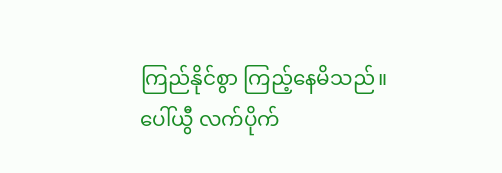ကြည်နိုင်စွာ ကြည့်နေမိသည်။
ပေါ်ယွီ လက်ပိုက်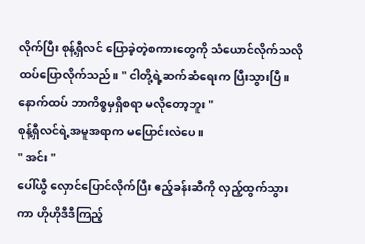လိုက်ပြီး စုန့်ရှီလင် ပြောခဲ့တဲ့စကားတွေကို သံယောင်လိုက်သလို ထပ်ပြောလိုက်သည်။ " ငါတို့ရဲ့ဆက်ဆံရေးက ပြီးသွားပြီ ။ နောက်ထပ် ဘာကိစ္စမှရှိစရာ မလိုတော့ဘူး "
စုန့်ရှီလင်ရဲ့အမူအရာက မပြောင်းလဲပေ။
" အင်း "
ပေါ်ယွီ လှောင်ပြောင်လိုက်ပြီး ဧည့်ခန်းဆီကို လှည့်ထွက်သွားကာ ဟိုဟိုဒီဒီကြည့်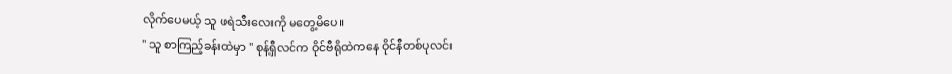လိုက်ပေမယ့် သူ ဖရဲသီးလေးကို မတွေ့မိပေ။
" သူ စာကြည့်ခန်းထဲမှာ " စုန့်ရှီလင်က ဝိုင်ဗီရိုထဲကနေ ဝိုင်နီတစ်ပုလင်း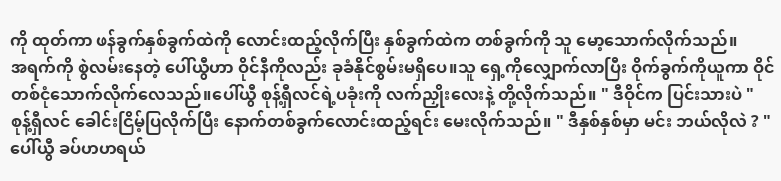ကို ထုတ်ကာ ဖန်ခွက်နှစ်ခွက်ထဲကို လောင်းထည့်လိုက်ပြီး နှစ်ခွက်ထဲက တစ်ခွက်ကို သူ မော့သောက်လိုက်သည်။
အရက်ကို စွဲလမ်းနေတဲ့ ပေါ်ယွီဟာ ဝိုင်နီကိုလည်း ခုခံနိုင်စွမ်းမရှိပေ။သူ ရှေ့ကိုလျှောက်လာပြီး ဝိုက်ခွက်ကိုယူကာ ဝိုင်တစ်ငုံသောက်လိုက်လေသည်။ပေါ်ယွီ စုန့်ရှီလင်ရဲ့ပခုံးကို လက်ညှိုးလေးနဲ့ တို့လိုက်သည်။ " ဒီဝိုင်က ပြင်းသားပဲ "
စုန့်ရှီလင် ခေါင်းငြိမ့်ပြလိုက်ပြီး နောက်တစ်ခွက်လောင်းထည့်ရင်း မေးလိုက်သည်။ " ဒီနှစ်နှစ်မှာ မင်း ဘယ်လိုလဲ ? "
ပေါ်ယွီ ခပ်ဟဟရယ်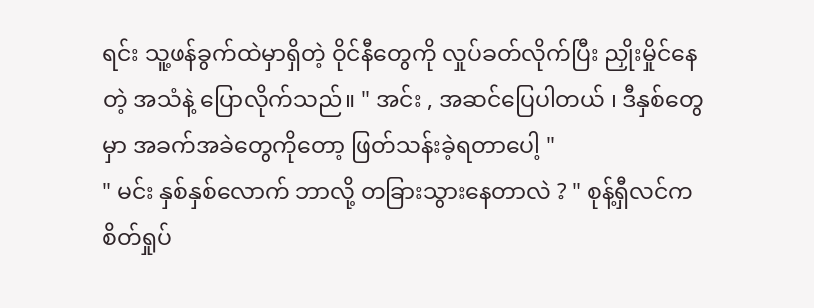ရင်း သူ့ဖန်ခွက်ထဲမှာရှိတဲ့ ဝိုင်နီတွေကို လှုပ်ခတ်လိုက်ပြီး ညှိုးမှိုင်နေတဲ့ အသံနဲ့ ပြောလိုက်သည်။ " အင်း , အဆင်ပြေပါတယ် ၊ ဒီနှစ်တွေမှာ အခက်အခဲတွေကိုတော့ ဖြတ်သန်းခဲ့ရတာပေါ့ "
" မင်း နှစ်နှစ်လောက် ဘာလို့ တခြားသွားနေတာလဲ ? " စုန့်ရှီလင်က စိတ်ရှုပ်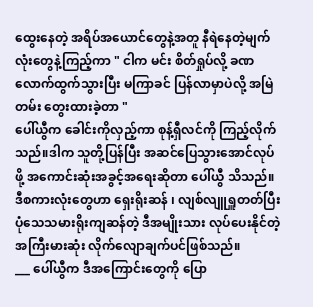ထွေးနေတဲ့ အရိပ်အယောင်တွေနဲ့အတူ နီရဲနေတဲ့မျက်လုံးတွေနဲ့ကြည့်ကာ " ငါက မင်း စိတ်ရှုပ်လို့ ခဏလောက်ထွက်သွားပြီး မကြာခင် ပြန်လာမှာပဲလို့ အမြဲတမ်း တွေးထားခဲ့တာ "
ပေါ်ယွီက ခေါင်းကိုလှည့်ကာ စုန့်ရှီလင်ကို ကြည့်လိုက်သည်။ဒါက သူတို့ပြန်ပြီး အဆင်ပြေသွားအောင်လုပ်ဖို့ အကောင်းဆုံးအခွင့်အရေးဆိုတာ ပေါ်ယွီ သိသည်။
ဒီစကားလုံးတွေဟာ ရှေးရိုးဆန် ၊ လျစ်လျူရှူတတ်ပြီး ပုံသေသမားရိုးကျဆန်တဲ့ ဒီအမျိုးသား လုပ်ပေးနိုင်တဲ့ အကြီးမားဆုံး လိုက်လျောချက်ပင်ဖြစ်သည်။
___ ပေါ်ယွီက ဒီအကြောင်းတွေကို ပြော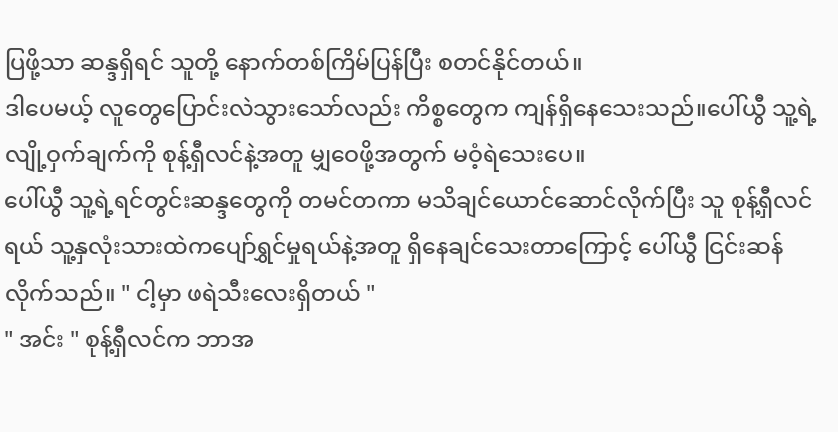ပြဖို့သာ ဆန္ဒရှိရင် သူတို့ နောက်တစ်ကြိမ်ပြန်ပြီး စတင်နိုင်တယ်။
ဒါပေမယ့် လူတွေပြောင်းလဲသွားသော်လည်း ကိစ္စတွေက ကျန်ရှိနေသေးသည်။ပေါ်ယွီ သူ့ရဲ့လျို့ဝှက်ချက်ကို စုန့်ရှီလင်နဲ့အတူ မျှဝေဖို့အတွက် မဝံ့ရဲသေးပေ။
ပေါ်ယွီ သူ့ရဲ့ရင်တွင်းဆန္ဒတွေကို တမင်တကာ မသိချင်ယောင်ဆောင်လိုက်ပြီး သူ စုန့်ရှီလင်ရယ် သူ့နှလုံးသားထဲကပျော်ရွှင်မှုရယ်နဲ့အတူ ရှိနေချင်သေးတာကြောင့် ပေါ်ယွီ ငြင်းဆန်လိုက်သည်။ " ငါ့မှာ ဖရဲသီးလေးရှိတယ် "
" အင်း " စုန့်ရှီလင်က ဘာအ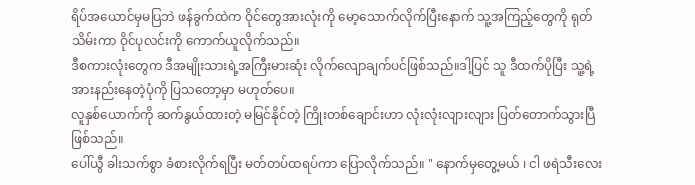ရိပ်အယောင်မှမပြဘဲ ဖန်ခွက်ထဲက ဝိုင်တွေအားလုံးကို မော့သောက်လိုက်ပြီးနောက် သူ့အကြည့်တွေကို ရုတ်သိမ်းကာ ဝိုင်ပုလင်းကို ကောက်ယူလိုက်သည်။
ဒီစကားလုံးတွေက ဒီအမျိုးသားရဲ့အကြီးမားဆုံး လိုက်လျောချက်ပင်ဖြစ်သည်။ဒါ့ပြင် သူ ဒီထက်ပိုပြီး သူ့ရဲ့အားနည်းနေတဲ့ပုံကို ပြသတော့မှာ မဟုတ်ပေ။
လူနှစ်ယောက်ကို ဆက်နွယ်ထားတဲ့ မမြင်နိုင်တဲ့ ကြိုးတစ်ချောင်းဟာ လုံးလုံးလျားလျား ပြတ်တောက်သွားပြီဖြစ်သည်။
ပေါ်ယွီ ခါးသက်စွာ ခံစားလိုက်ရပြီး မတ်တပ်ထရပ်ကာ ပြောလိုက်သည်။ " နောက်မှတွေ့မယ် ၊ ငါ ဖရဲသီးလေး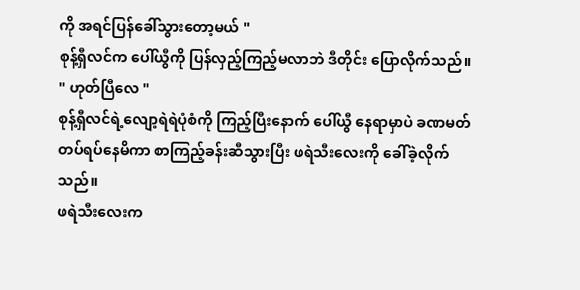ကို အရင်ပြန်ခေါ်သွားတော့မယ် "
စုန့်ရှီလင်က ပေါ်ယွီကို ပြန်လှည့်ကြည့်မလာဘဲ ဒီတိုင်း ပြောလိုက်သည်။ " ဟုတ်ပြီလေ "
စုန့်ရှီလင်ရဲ့လျော့ရဲရဲပုံစံကို ကြည့်ပြီးနောက် ပေါ်ယွီ နေရာမှာပဲ ခဏမတ်တပ်ရပ်နေမိကာ စာကြည့်ခန်းဆီသွားပြီး ဖရဲသီးလေးကို ခေါ်ခဲ့လိုက်သည်။
ဖရဲသီးလေးက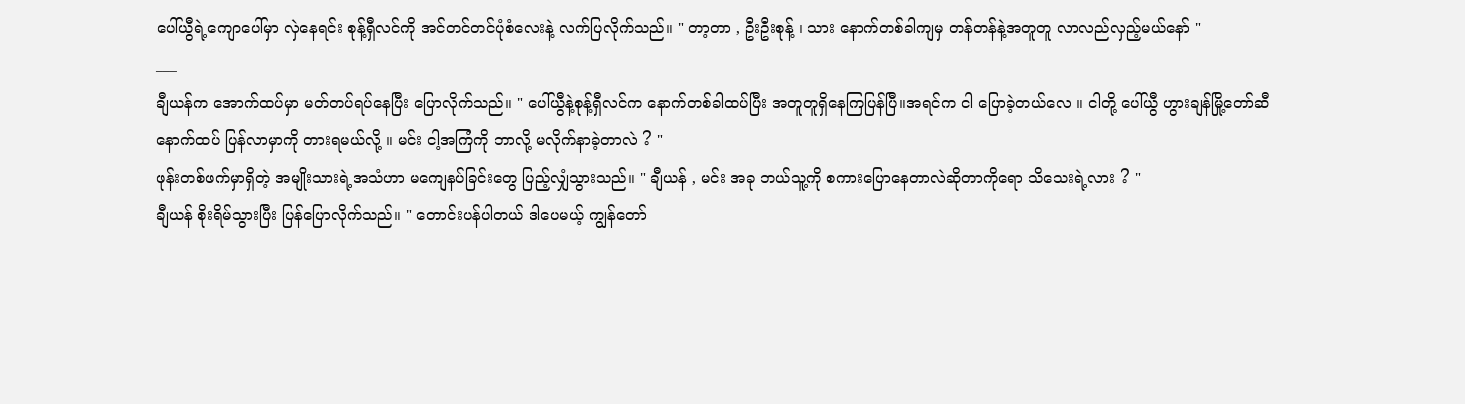ပေါ်ယွီရဲ့ကျောပေါ်မှာ လှဲနေရင်း စုန့်ရှီလင်ကို အင်တင်တင်ပုံစံလေးနဲ့ လက်ပြလိုက်သည်။ " တာ့တာ , ဦးဦးစုန့် ၊ သား နောက်တစ်ခါကျမှ တန်တန်နဲ့အတူတူ လာလည်လှည့်မယ်နော် "
___
ချီယန်က အောက်ထပ်မှာ မတ်တပ်ရပ်နေပြီး ပြောလိုက်သည်။ " ပေါ်ယွီနဲ့စုန့်ရှီလင်က နောက်တစ်ခါထပ်ပြီး အတူတူရှိနေကြပြန်ပြီ။အရင်က ငါ ပြောခဲ့တယ်လေ ။ ငါတို့ ပေါ်ယွီ ဟွားချန်မြို့တော်ဆီ နောက်ထပ် ပြန်လာမှာကို တားရမယ်လို့ ။ မင်း ငါ့အကြံကို ဘာလို့ မလိုက်နာခဲ့တာလဲ ? "
ဖုန်းတစ်ဖက်မှာရှိတဲ့ အမျိုးသားရဲ့အသံဟာ မကျေနပ်ခြင်းတွေ ပြည့်လျှံသွားသည်။ " ချီယန် , မင်း အခု ဘယ်သူ့ကို စကားပြောနေတာလဲဆိုတာကိုရော သိသေးရဲ့လား ? "
ချီယန် စိုးရိမ်သွားပြီး ပြန်ပြောလိုက်သည်။ " တောင်းပန်ပါတယ် ဒါပေမယ့် ကျွန်တော်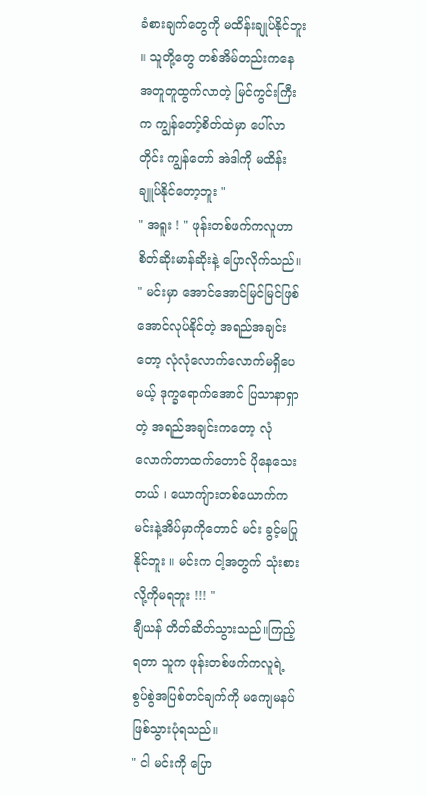ခံစားချက်တွေကို မထိန်းချုပ်နိုင်ဘူး ။ သူတို့တွေ တစ်အိမ်တည်းကနေ အတူတူထွက်လာတဲ့ မြင်ကွင်းကြီးက ကျွန်တော့်စိတ်ထဲမှာ ပေါ်လာတိုင်း ကျွန်တော် အဲဒါကို မထိန်းချူပ်နိုင်တော့ဘူး "
" အရူး ! " ဖုန်းတစ်ဖက်ကလူဟာ စိတ်ဆိုးမာန်ဆိုးနဲ့ ပြောလိုက်သည်။ " မင်းမှာ အောင်အောင်မြင်မြင်ဖြစ်အောင်လုပ်နိုင်တဲ့ အရည်အချင်းတော့ လုံလုံလောက်လောက်မရှိပေမယ့် ဒုက္ခရောက်အောင် ပြသာနာရှာတဲ့ အရည်အချင်းကတော့ လုံလောက်တာထက်တောင် ပိုနေသေးတယ် ၊ ယောကျ်ားတစ်ယောက်က မင်းနဲ့အိပ်မှာကိုတောင် မင်း ခွင့်မပြုနိုင်ဘူး ။ မင်းက ငါ့အတွက် သုံးစားလို့ကိုမရဘူး !!! "
ချီယန် တိတ်ဆိတ်သွားသည်။ကြည့်ရတာ သူက ဖုန်းတစ်ဖက်ကလူရဲ့ စွပ်စွဲအပြစ်တင်ချက်ကို မကျေမနပ်ဖြစ်သွားပုံရသည်။
" ငါ မင်းကို ပြော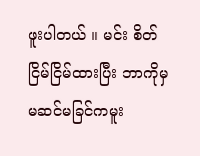ဖူးပါတယ် ။ မင်း စိတ်ငြိမ်ငြိမ်ထားပြီး ဘာကိုမှ မဆင်မခြင်ကမူး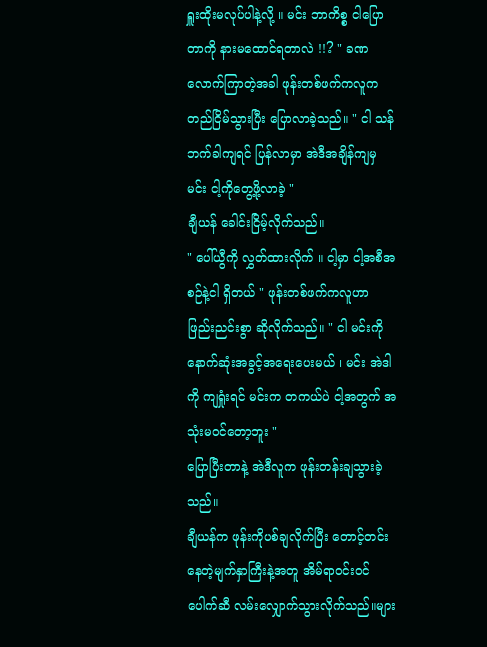ရှူးထိုးမလုပ်ပါနဲ့လို့ ။ မင်း ဘာကိစ္စ ငါပြောတာကို နားမထောင်ရတာလဲ !!? " ခဏလောက်ကြာတဲ့အခါ ဖုန်းတစ်ဖက်ကလူက တည်ငြိမ်သွားပြီး ပြောလာခဲ့သည်။ " ငါ သန်ဘက်ခါကျရင် ပြန်လာမှာ အဲဒီအချိန်ကျမှ မင်း ငါ့ကိုတွေ့ဖို့လာခဲ့ "
ချီယန် ခေါင်းငြိမ့်လိုက်သည်။
" ပေါ်ယွီကို လွှတ်ထားလိုက် ။ ငါ့မှာ ငါ့အစီအစဉ်နဲ့ငါ ရှိတယ် " ဖုန်းတစ်ဖက်ကလူဟာ ဖြည်းညင်းစွာ ဆိုလိုက်သည်။ " ငါ မင်းကို နောက်ဆုံးအခွင့်အရေးပေးမယ် ၊ မင်း အဲဒါကို ကျရှုံးရင် မင်းက တကယ်ပဲ ငါ့အတွက် အသုံးမ၀င်တော့ဘူး "
ပြောပြီးတာနဲ့ အဲဒီလူက ဖုန်းတန်းချသွားခဲ့သည်။
ချီယန်က ဖုန်းကိုပစ်ချလိုက်ပြီး တောင့်တင်းနေတဲ့မျက်နှာကြီးနဲ့အတူ အိမ်ရာ၀င်း၀င်ပေါက်ဆီ လမ်းလျှောက်သွားလိုက်သည်။များ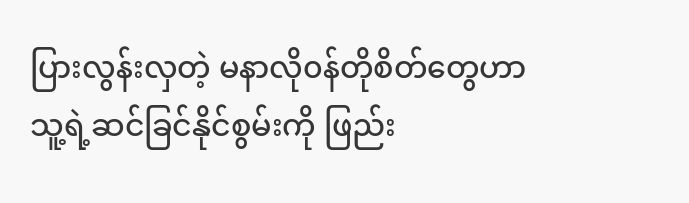ပြားလွန်းလှတဲ့ မနာလို၀န်တိုစိတ်တွေဟာ သူ့ရဲ့ဆင်ခြင်နိုင်စွမ်းကို ဖြည်း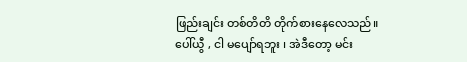ဖြည်းချင်း တစ်တိတိ တိုက်စားနေလေသည်။
ပေါ်ယွီ , ငါ မပျော်ရဘူး ၊ အဲဒီတော့ မင်း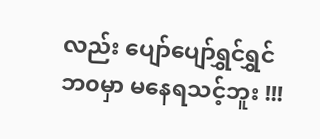လည်း ပျော်ပျော်ရွှင်ရွှင် ဘ၀မှာ မနေရသင့်ဘူး !!!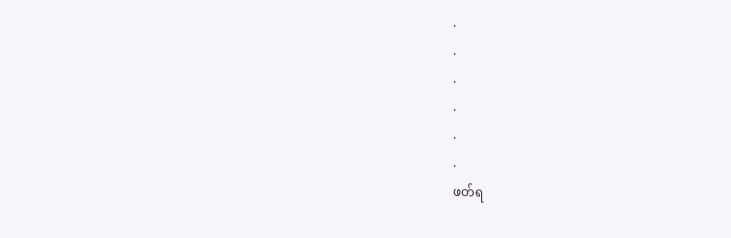.
.
.
.
.
.
ဖတ်ရ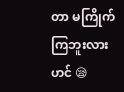တာ မကြိုက်ကြဘူးလားဟင် 😪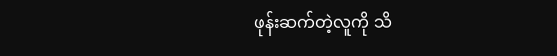ဖုန်းဆက်တဲ့လူကို သိ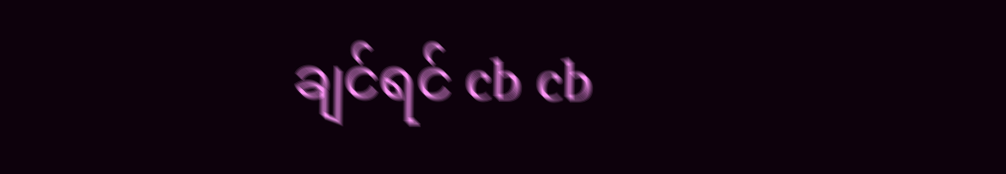ချင်ရင် cb cb